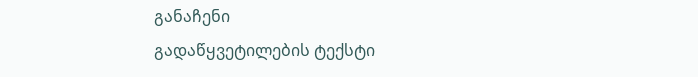განაჩენი
გადაწყვეტილების ტექსტი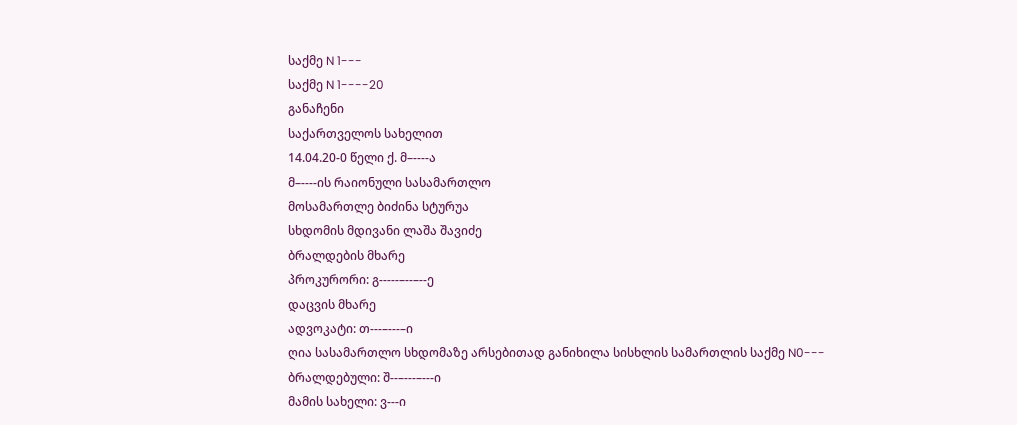საქმე N 1---
საქმე N 1----20
განაჩენი
საქართველოს სახელით
14.04.20-0 წელი ქ. მ–----ა
მ–----ის რაიონული სასამართლო
მოსამართლე ბიძინა სტურუა
სხდომის მდივანი ლაშა შავიძე
ბრალდების მხარე
პროკურორი: გ-----–--–--ე
დაცვის მხარე
ადვოკატი: თ---–---–ი
ღია სასამართლო სხდომაზე არსებითად განიხილა სისხლის სამართლის საქმე N0---
ბრალდებული: შ--–---–---ი
მამის სახელი: ვ---ი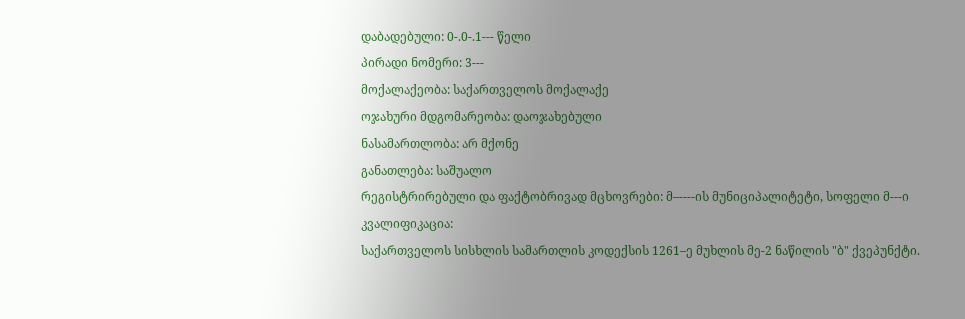დაბადებული: 0-.0-.1--- წელი
პირადი ნომერი: 3---
მოქალაქეობა: საქართველოს მოქალაქე
ოჯახური მდგომარეობა: დაოჯახებული
ნასამართლობა: არ მქონე
განათლება: საშუალო
რეგისტრირებული და ფაქტობრივად მცხოვრები: მ–----ის მუნიციპალიტეტი, სოფელი მ---ი
კვალიფიკაცია:
საქართველოს სისხლის სამართლის კოდექსის 1261–ე მუხლის მე-2 ნაწილის "ბ" ქვეპუნქტი.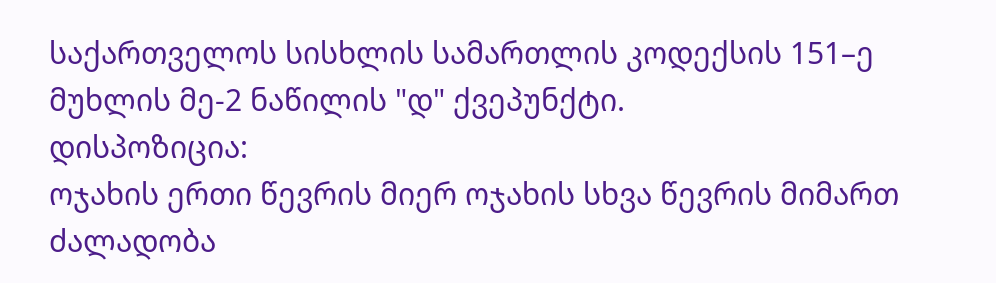საქართველოს სისხლის სამართლის კოდექსის 151–ე მუხლის მე-2 ნაწილის "დ" ქვეპუნქტი.
დისპოზიცია:
ოჯახის ერთი წევრის მიერ ოჯახის სხვა წევრის მიმართ ძალადობა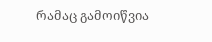რამაც გამოიწვია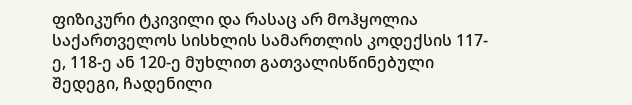ფიზიკური ტკივილი და რასაც არ მოჰყოლია საქართველოს სისხლის სამართლის კოდექსის 117-ე, 118-ე ან 120-ე მუხლით გათვალისწინებული შედეგი, ჩადენილი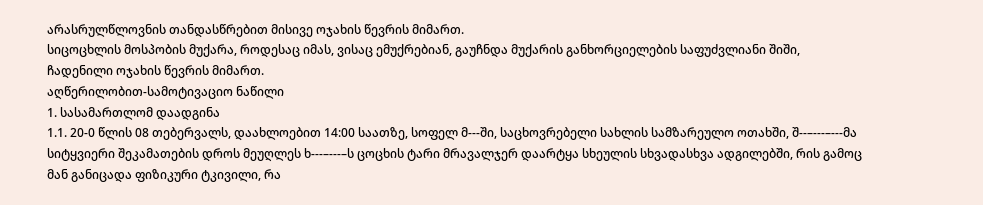არასრულწლოვნის თანდასწრებით მისივე ოჯახის წევრის მიმართ.
სიცოცხლის მოსპობის მუქარა, როდესაც იმას, ვისაც ემუქრებიან, გაუჩნდა მუქარის განხორციელების საფუძვლიანი შიში, ჩადენილი ოჯახის წევრის მიმართ.
აღწერილობით-სამოტივაციო ნაწილი
1. სასამართლომ დაადგინა
1.1. 20-0 წლის 08 თებერვალს, დაახლოებით 14:00 საათზე, სოფელ მ---ში, საცხოვრებელი სახლის სამზარეულო ოთახში, შ--–---–---მა სიტყვიერი შეკამათების დროს მეუღლეს ხ---–---–ს ცოცხის ტარი მრავალჯერ დაარტყა სხეულის სხვადასხვა ადგილებში, რის გამოც მან განიცადა ფიზიკური ტკივილი, რა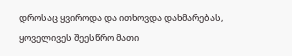დროსაც ყვიროდა და ითხოვდა დახმარებას, ყოველივეს შეესწრო მათი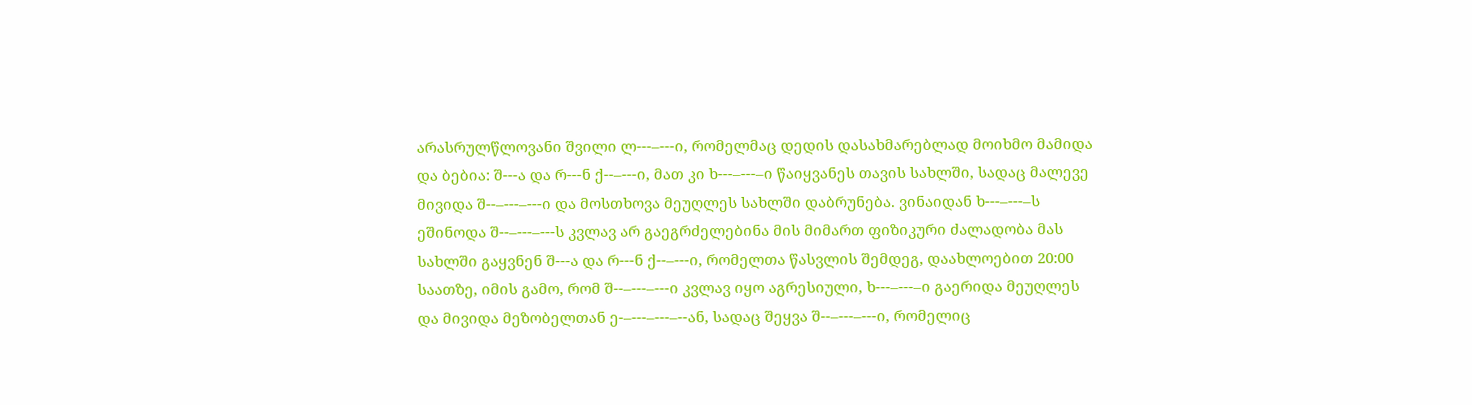არასრულწლოვანი შვილი ლ---–---ი, რომელმაც დედის დასახმარებლად მოიხმო მამიდა და ბებია: შ---ა და რ---ნ ქ--–---ი, მათ კი ხ---–---–ი წაიყვანეს თავის სახლში, სადაც მალევე მივიდა შ--–---–---ი და მოსთხოვა მეუღლეს სახლში დაბრუნება. ვინაიდან ხ---–---–ს ეშინოდა შ--–---–---ს კვლავ არ გაეგრძელებინა მის მიმართ ფიზიკური ძალადობა მას სახლში გაყვნენ შ---ა და რ---ნ ქ--–---ი, რომელთა წასვლის შემდეგ, დაახლოებით 20:00 საათზე, იმის გამო, რომ შ--–---–---ი კვლავ იყო აგრესიული, ხ---–---–ი გაერიდა მეუღლეს და მივიდა მეზობელთან ე-–---–---–--ან, სადაც შეყვა შ--–---–---ი, რომელიც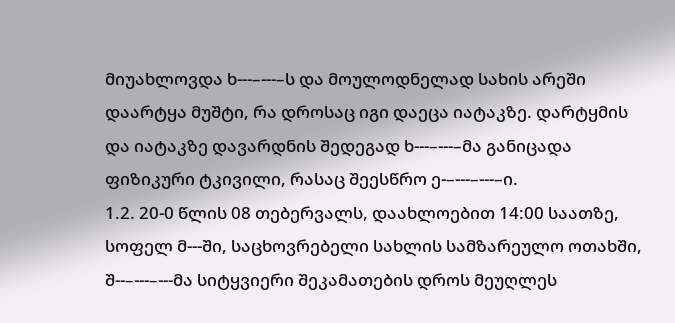მიუახლოვდა ხ---–---–ს და მოულოდნელად სახის არეში დაარტყა მუშტი, რა დროსაც იგი დაეცა იატაკზე. დარტყმის და იატაკზე დავარდნის შედეგად ხ---–---–მა განიცადა ფიზიკური ტკივილი, რასაც შეესწრო ე-–---–---–ი.
1.2. 20-0 წლის 08 თებერვალს, დაახლოებით 14:00 საათზე, სოფელ მ---ში, საცხოვრებელი სახლის სამზარეულო ოთახში, შ--–---–---მა სიტყვიერი შეკამათების დროს მეუღლეს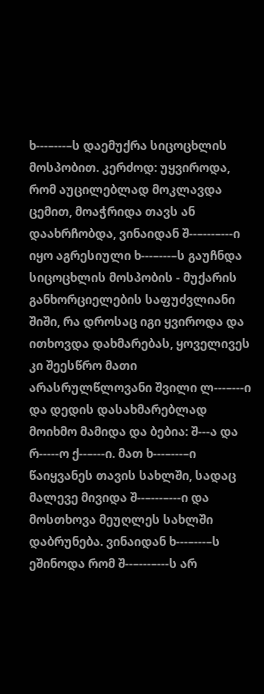ხ---–---–ს დაემუქრა სიცოცხლის მოსპობით. კერძოდ: უყვიროდა, რომ აუცილებლად მოკლავდა ცემით, მოაჭრიდა თავს ან დაახრჩობდა, ვინაიდან შ--–---–---ი იყო აგრესიული ხ---–---–ს გაუჩნდა სიცოცხლის მოსპობის - მუქარის განხორციელების საფუძვლიანი შიში, რა დროსაც იგი ყვიროდა და ითხოვდა დახმარებას, ყოველივეს კი შეესწრო მათი არასრულწლოვანი შვილი ლ---–---ი და დედის დასახმარებლად მოიხმო მამიდა და ბებია: შ---ა და რ-----ო ქ--–---ი. მათ ხ---–---–ი წაიყვანეს თავის სახლში, სადაც მალევე მივიდა შ--–---–---ი და მოსთხოვა მეუღლეს სახლში დაბრუნება. ვინაიდან ხ---–---–ს ეშინოდა რომ შ--–---–---ს არ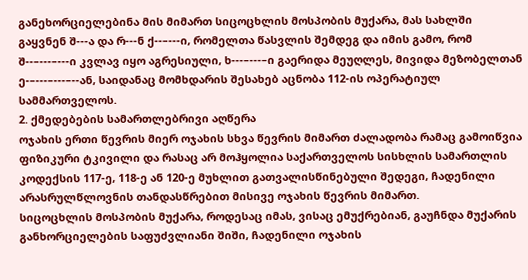განეხორციელებინა მის მიმართ სიცოცხლის მოსპობის მუქარა, მას სახლში გაყვნენ შ---ა და რ---ნ ქ--–---ი, რომელთა წასვლის შემდეგ და იმის გამო, რომ შ--–---–---ი კვლავ იყო აგრესიული, ხ---–---–ი გაერიდა მეუღლეს, მივიდა მეზობელთან ე-–---–---–--ან, საიდანაც მომხდარის შესახებ აცნობა 112-ის ოპერატიულ სამმართველოს.
2. ქმედებების სამართლებრივი აღწერა
ოჯახის ერთი წევრის მიერ ოჯახის სხვა წევრის მიმართ ძალადობა რამაც გამოიწვია ფიზიკური ტკივილი და რასაც არ მოჰყოლია საქართველოს სისხლის სამართლის კოდექსის 117-ე, 118-ე ან 120-ე მუხლით გათვალისწინებული შედეგი, ჩადენილი არასრულწლოვნის თანდასწრებით მისივე ოჯახის წევრის მიმართ.
სიცოცხლის მოსპობის მუქარა, როდესაც იმას, ვისაც ემუქრებიან, გაუჩნდა მუქარის განხორციელების საფუძვლიანი შიში, ჩადენილი ოჯახის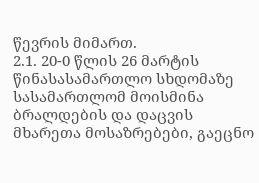წევრის მიმართ.
2.1. 20-0 წლის 26 მარტის წინასასამართლო სხდომაზე სასამართლომ მოისმინა ბრალდების და დაცვის მხარეთა მოსაზრებები, გაეცნო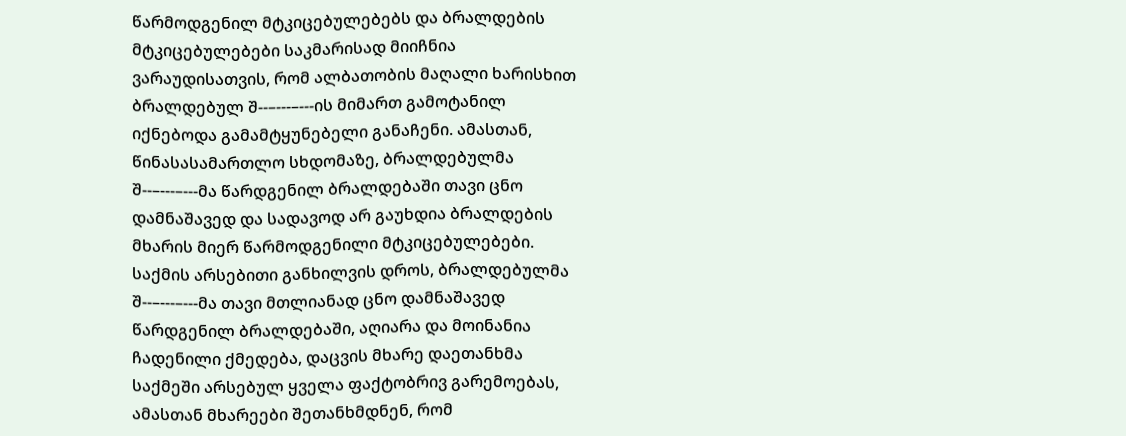წარმოდგენილ მტკიცებულებებს და ბრალდების მტკიცებულებები საკმარისად მიიჩნია ვარაუდისათვის, რომ ალბათობის მაღალი ხარისხით ბრალდებულ შ--–---–---ის მიმართ გამოტანილ იქნებოდა გამამტყუნებელი განაჩენი. ამასთან, წინასასამართლო სხდომაზე, ბრალდებულმა შ--–---–---მა წარდგენილ ბრალდებაში თავი ცნო დამნაშავედ და სადავოდ არ გაუხდია ბრალდების მხარის მიერ წარმოდგენილი მტკიცებულებები.
საქმის არსებითი განხილვის დროს, ბრალდებულმა შ--–---–---მა თავი მთლიანად ცნო დამნაშავედ წარდგენილ ბრალდებაში, აღიარა და მოინანია ჩადენილი ქმედება, დაცვის მხარე დაეთანხმა საქმეში არსებულ ყველა ფაქტობრივ გარემოებას, ამასთან მხარეები შეთანხმდნენ, რომ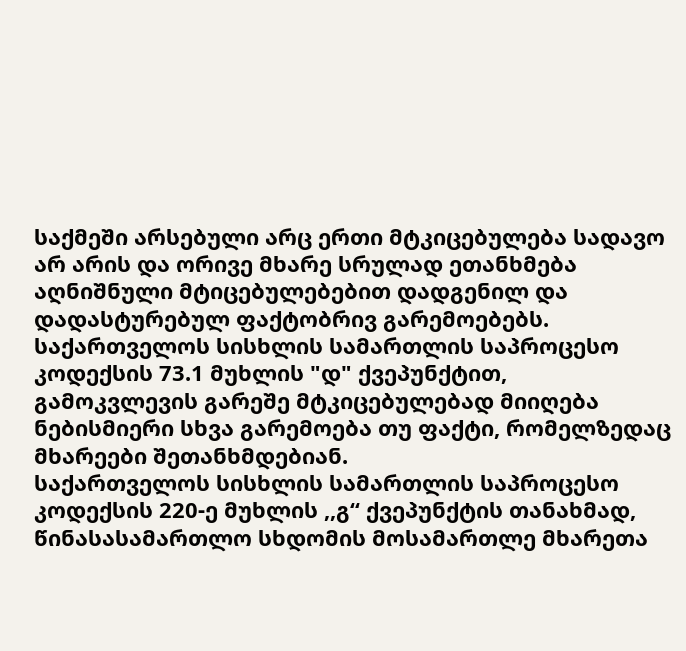საქმეში არსებული არც ერთი მტკიცებულება სადავო არ არის და ორივე მხარე სრულად ეთანხმება აღნიშნული მტიცებულებებით დადგენილ და დადასტურებულ ფაქტობრივ გარემოებებს.
საქართველოს სისხლის სამართლის საპროცესო კოდექსის 73.1 მუხლის "დ" ქვეპუნქტით, გამოკვლევის გარეშე მტკიცებულებად მიიღება ნებისმიერი სხვა გარემოება თუ ფაქტი, რომელზედაც მხარეები შეთანხმდებიან.
საქართველოს სისხლის სამართლის საპროცესო კოდექსის 220-ე მუხლის ,,გ“ ქვეპუნქტის თანახმად, წინასასამართლო სხდომის მოსამართლე მხარეთა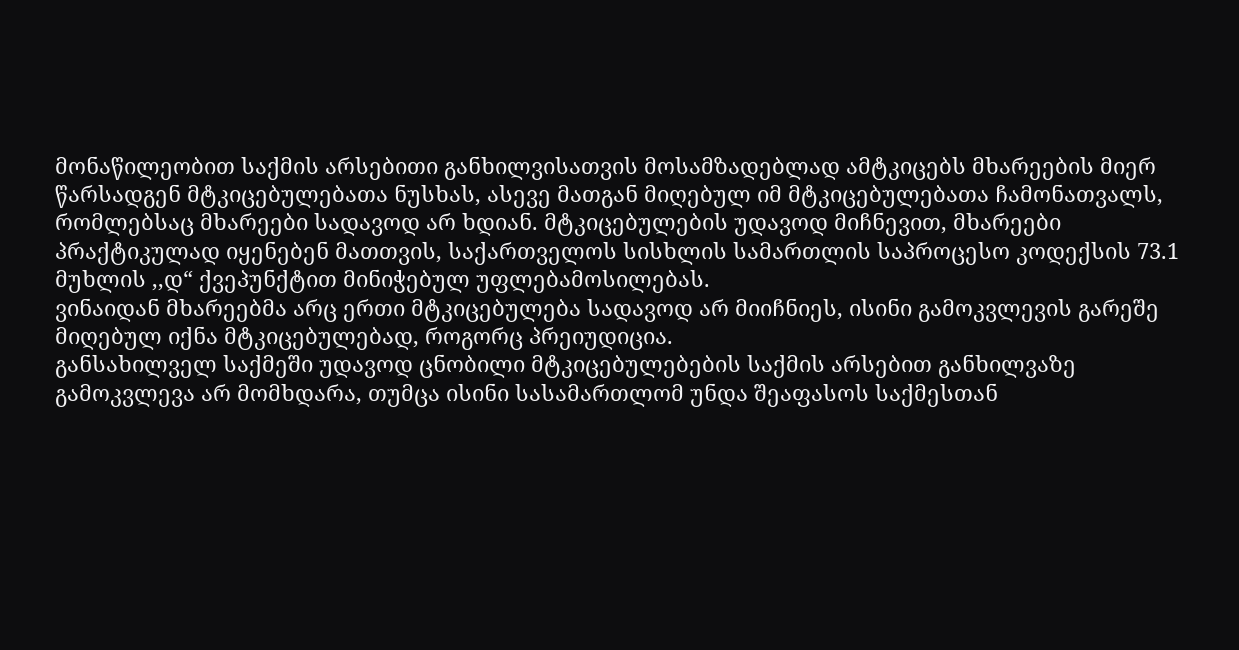მონაწილეობით საქმის არსებითი განხილვისათვის მოსამზადებლად ამტკიცებს მხარეების მიერ წარსადგენ მტკიცებულებათა ნუსხას, ასევე მათგან მიღებულ იმ მტკიცებულებათა ჩამონათვალს, რომლებსაც მხარეები სადავოდ არ ხდიან. მტკიცებულების უდავოდ მიჩნევით, მხარეები პრაქტიკულად იყენებენ მათთვის, საქართველოს სისხლის სამართლის საპროცესო კოდექსის 73.1 მუხლის ,,დ“ ქვეპუნქტით მინიჭებულ უფლებამოსილებას.
ვინაიდან მხარეებმა არც ერთი მტკიცებულება სადავოდ არ მიიჩნიეს, ისინი გამოკვლევის გარეშე მიღებულ იქნა მტკიცებულებად, როგორც პრეიუდიცია.
განსახილველ საქმეში უდავოდ ცნობილი მტკიცებულებების საქმის არსებით განხილვაზე გამოკვლევა არ მომხდარა, თუმცა ისინი სასამართლომ უნდა შეაფასოს საქმესთან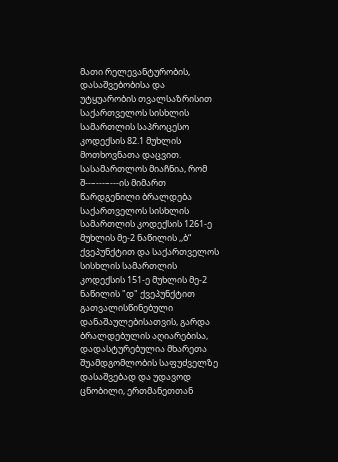მათი რელევანტურობის, დასაშვებობისა და უტყუარობის თვალსაზრისით საქართველოს სისხლის სამართლის საპროცესო კოდექსის 82.1 მუხლის მოთხოვნათა დაცვით.
სასამართლოს მიაჩნია, რომ შ--–---–---ის მიმართ წარდგენილი ბრალდება საქართველოს სისხლის სამართლის კოდექსის 1261-ე მუხლის მე-2 ნაწილის ,,ბ“ ქვეპუნქტით და საქართველოს სისხლის სამართლის კოდექსის 151-ე მუხლის მე-2 ნაწილის "დ" ქვეპუნქტით გათვალისწინებული დანაშაულებისათვის, გარდა ბრალდებულის აღიარებისა, დადასტურებულია მხარეთა შუამდგომლობის საფუძველზე დასაშვებად და უდავოდ ცნობილი, ერთმანეთთან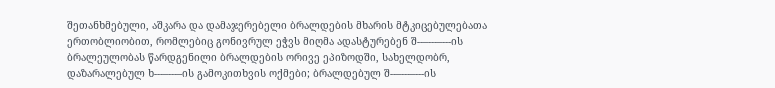შეთანხმებული, აშკარა და დამაჯერებელი ბრალდების მხარის მტკიცებულებათა ერთობლიობით, რომლებიც გონივრულ ეჭვს მიღმა ადასტურებენ შ--–---–---ის ბრალეულობას წარდგენილი ბრალდების ორივე ეპიზოდში, სახელდობრ, დაზარალებულ ხ---–---–ის გამოკითხვის ოქმები; ბრალდებულ შ--–---–---ის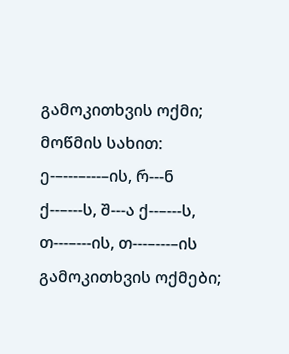გამოკითხვის ოქმი; მოწმის სახით: ე-–---–---–ის, რ---ნ ქ--–---ს, შ---ა ქ--–---ს, თ---–---ის, თ---–---–ის გამოკითხვის ოქმები;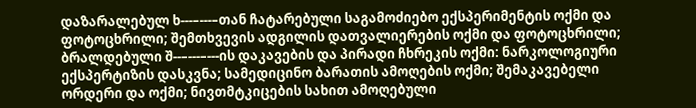დაზარალებულ ხ---–---–თან ჩატარებული საგამოძიებო ექსპერიმენტის ოქმი და ფოტოცხრილი; შემთხვევის ადგილის დათვალიერების ოქმი და ფოტოცხრილი; ბრალდებული შ--–---–---ის დაკავების და პირადი ჩხრეკის ოქმი: ნარკოლოგიური ექსპერტიზის დასკვნა; სამედიცინო ბარათის ამოღების ოქმი; შემაკავებელი ორდერი და ოქმი; ნივთმტკიცების სახით ამოღებული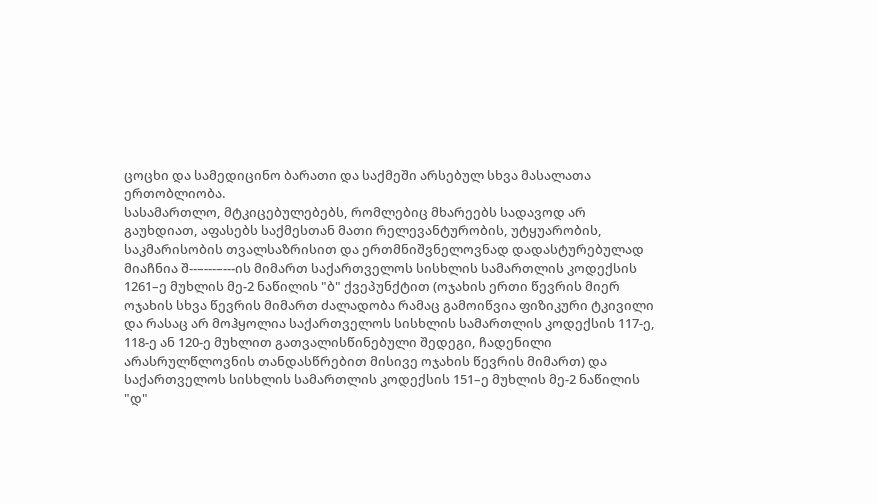ცოცხი და სამედიცინო ბარათი და საქმეში არსებულ სხვა მასალათა ერთობლიობა.
სასამართლო, მტკიცებულებებს, რომლებიც მხარეებს სადავოდ არ გაუხდიათ, აფასებს საქმესთან მათი რელევანტურობის, უტყუარობის, საკმარისობის თვალსაზრისით და ერთმნიშვნელოვნად დადასტურებულად მიაჩნია შ--–---–---ის მიმართ საქართველოს სისხლის სამართლის კოდექსის 1261–ე მუხლის მე-2 ნაწილის "ბ" ქვეპუნქტით (ოჯახის ერთი წევრის მიერ ოჯახის სხვა წევრის მიმართ ძალადობა რამაც გამოიწვია ფიზიკური ტკივილი და რასაც არ მოჰყოლია საქართველოს სისხლის სამართლის კოდექსის 117-ე, 118-ე ან 120-ე მუხლით გათვალისწინებული შედეგი, ჩადენილი არასრულწლოვნის თანდასწრებით მისივე ოჯახის წევრის მიმართ) და საქართველოს სისხლის სამართლის კოდექსის 151–ე მუხლის მე-2 ნაწილის "დ"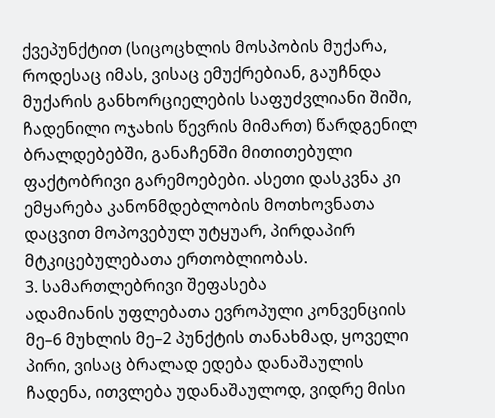ქვეპუნქტით (სიცოცხლის მოსპობის მუქარა, როდესაც იმას, ვისაც ემუქრებიან, გაუჩნდა მუქარის განხორციელების საფუძვლიანი შიში, ჩადენილი ოჯახის წევრის მიმართ) წარდგენილ ბრალდებებში, განაჩენში მითითებული ფაქტობრივი გარემოებები. ასეთი დასკვნა კი ემყარება კანონმდებლობის მოთხოვნათა დაცვით მოპოვებულ უტყუარ, პირდაპირ მტკიცებულებათა ერთობლიობას.
3. სამართლებრივი შეფასება
ადამიანის უფლებათა ევროპული კონვენციის მე–6 მუხლის მე–2 პუნქტის თანახმად, ყოველი პირი, ვისაც ბრალად ედება დანაშაულის ჩადენა, ითვლება უდანაშაულოდ, ვიდრე მისი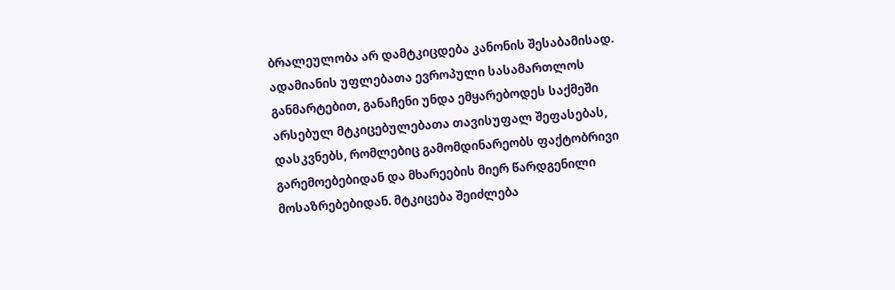ბრალეულობა არ დამტკიცდება კანონის შესაბამისად. ადამიანის უფლებათა ევროპული სასამართლოს განმარტებით, განაჩენი უნდა ემყარებოდეს საქმეში არსებულ მტკიცებულებათა თავისუფალ შეფასებას, დასკვნებს, რომლებიც გამომდინარეობს ფაქტობრივი გარემოებებიდან და მხარეების მიერ წარდგენილი მოსაზრებებიდან. მტკიცება შეიძლება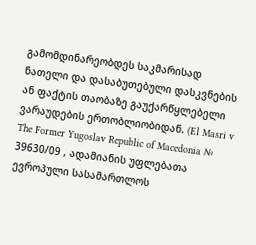გამომდინარეობდეს საკმარისად ნათელი და დასაბუთებული დასკვნების ან ფაქტის თაობაზე გაუქარწყლებელი ვარაუდების ერთობლიობიდან. (El Masri v The Former Yugoslav Republic of Macedonia № 39630/09 , ადამიანის უფლებათა ევროპული სასამართლოს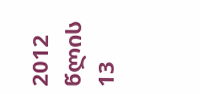2012 წლის 13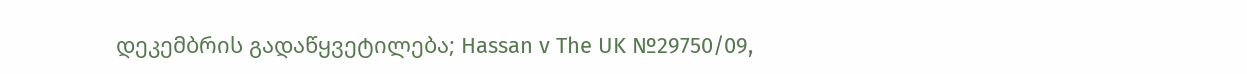დეკემბრის გადაწყვეტილება; Hassan v The UK №29750/09,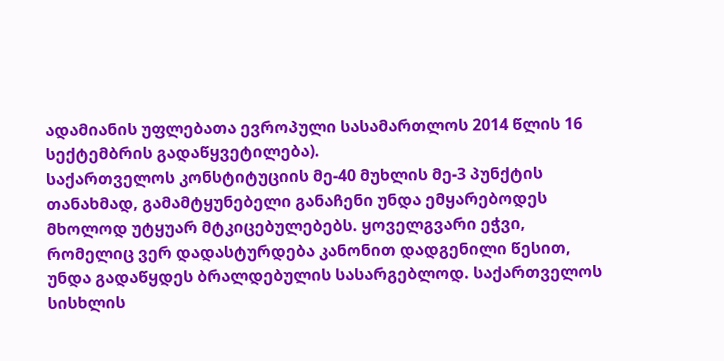ადამიანის უფლებათა ევროპული სასამართლოს 2014 წლის 16 სექტემბრის გადაწყვეტილება).
საქართველოს კონსტიტუციის მე-40 მუხლის მე-3 პუნქტის თანახმად, გამამტყუნებელი განაჩენი უნდა ემყარებოდეს მხოლოდ უტყუარ მტკიცებულებებს. ყოველგვარი ეჭვი, რომელიც ვერ დადასტურდება კანონით დადგენილი წესით, უნდა გადაწყდეს ბრალდებულის სასარგებლოდ. საქართველოს სისხლის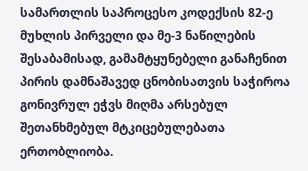სამართლის საპროცესო კოდექსის 82-ე მუხლის პირველი და მე-3 ნაწილების შესაბამისად, გამამტყუნებელი განაჩენით პირის დამნაშავედ ცნობისათვის საჭიროა გონივრულ ეჭვს მიღმა არსებულ შეთანხმებულ მტკიცებულებათა ერთობლიობა.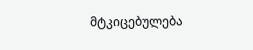მტკიცებულება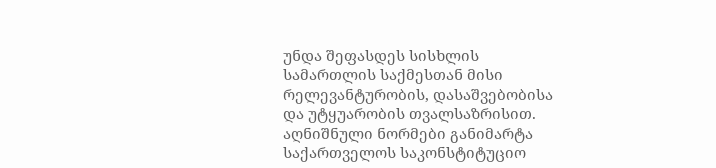უნდა შეფასდეს სისხლის სამართლის საქმესთან მისი რელევანტურობის, დასაშვებობისა და უტყუარობის თვალსაზრისით. აღნიშნული ნორმები განიმარტა საქართველოს საკონსტიტუციო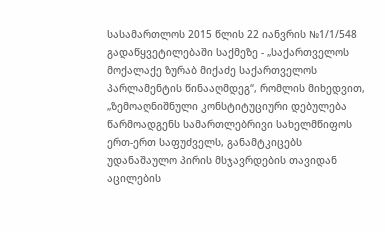სასამართლოს 2015 წლის 22 იანვრის №1/1/548 გადაწყვეტილებაში საქმეზე - „საქართველოს მოქალაქე ზურაბ მიქაძე საქართველოს პარლამენტის წინააღმდეგ“, რომლის მიხედვით, „ზემოაღნიშნული კონსტიტუციური დებულება წარმოადგენს სამართლებრივი სახელმწიფოს ერთ-ერთ საფუძველს, განამტკიცებს უდანაშაულო პირის მსჯავრდების თავიდან აცილების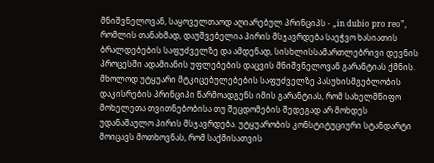მნიშვნელოვან, საყოველთაოდ აღიარებულ პრინციპს - „in dubio pro reo”, რომლის თანახმად, დაუშვებელია პირის მსჯავრდება საეჭვო ხასიათის ბრალდებების საფუძველზე და ამდენად, სისხლისსამართლებრივი დევნის პროცესში ადამიანის უფლებების დაცვის მნიშვნელოვან გარანტიას ქმნის. მხოლოდ უტყუარი მტკიცებულებების საფუძველზე პასუხისმგებლობის დაკისრების პრინციპი წარმოადგენს იმის გარანტიას, რომ სახელმწიფო მოხელეთა თვითნებობისა თუ შეცდომების შედეგად არ მოხდეს უდანაშაულო პირის მსჯავრდება. უტყუარობის კონსტიტუციური სტანდარტი მოიცავს მოთხოვნას, რომ საქმისათვის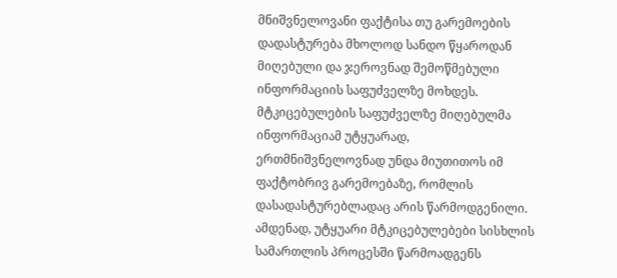მნიშვნელოვანი ფაქტისა თუ გარემოების დადასტურება მხოლოდ სანდო წყაროდან მიღებული და ჯეროვნად შემოწმებული ინფორმაციის საფუძველზე მოხდეს. მტკიცებულების საფუძველზე მიღებულმა ინფორმაციამ უტყუარად, ერთმნიშვნელოვნად უნდა მიუთითოს იმ ფაქტობრივ გარემოებაზე, რომლის დასადასტურებლადაც არის წარმოდგენილი. ამდენად, უტყუარი მტკიცებულებები სისხლის სამართლის პროცესში წარმოადგენს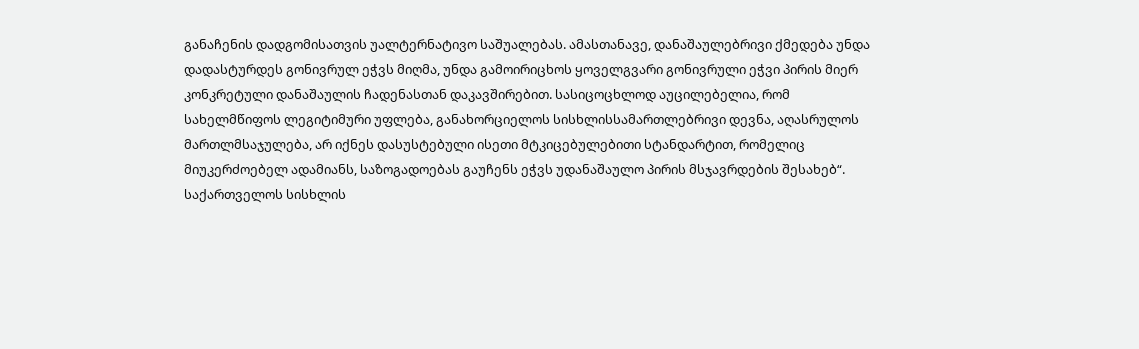განაჩენის დადგომისათვის უალტერნატივო საშუალებას. ამასთანავე, დანაშაულებრივი ქმედება უნდა დადასტურდეს გონივრულ ეჭვს მიღმა, უნდა გამოირიცხოს ყოველგვარი გონივრული ეჭვი პირის მიერ კონკრეტული დანაშაულის ჩადენასთან დაკავშირებით. სასიცოცხლოდ აუცილებელია, რომ სახელმწიფოს ლეგიტიმური უფლება, განახორციელოს სისხლისსამართლებრივი დევნა, აღასრულოს მართლმსაჯულება, არ იქნეს დასუსტებული ისეთი მტკიცებულებითი სტანდარტით, რომელიც მიუკერძოებელ ადამიანს, საზოგადოებას გაუჩენს ეჭვს უდანაშაულო პირის მსჯავრდების შესახებ“.
საქართველოს სისხლის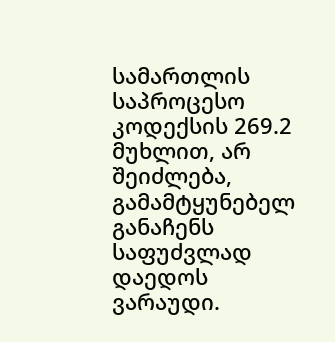სამართლის საპროცესო კოდექსის 269.2 მუხლით, არ შეიძლება, გამამტყუნებელ განაჩენს საფუძვლად დაედოს ვარაუდი.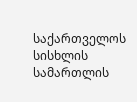საქართველოს სისხლის სამართლის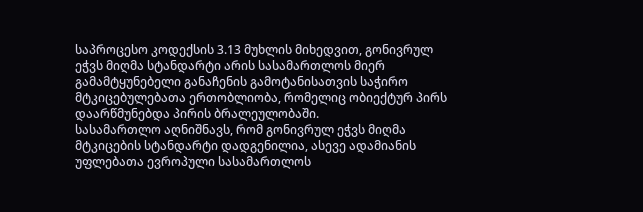საპროცესო კოდექსის 3.13 მუხლის მიხედვით, გონივრულ ეჭვს მიღმა სტანდარტი არის სასამართლოს მიერ გამამტყუნებელი განაჩენის გამოტანისათვის საჭირო მტკიცებულებათა ერთობლიობა, რომელიც ობიექტურ პირს დაარწმუნებდა პირის ბრალეულობაში.
სასამართლო აღნიშნავს, რომ გონივრულ ეჭვს მიღმა მტკიცების სტანდარტი დადგენილია, ასევე ადამიანის უფლებათა ევროპული სასამართლოს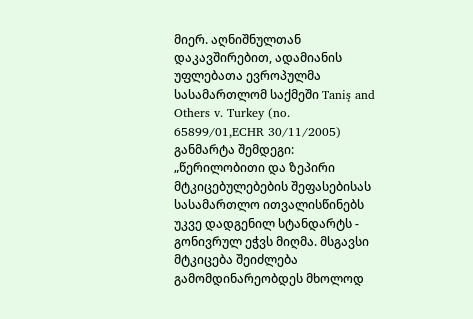მიერ. აღნიშნულთან დაკავშირებით, ადამიანის უფლებათა ევროპულმა სასამართლომ საქმეში Taniş and Others v. Turkey (no. 65899/01,ECHR 30/11/2005) განმარტა შემდეგი: „წერილობითი და ზეპირი მტკიცებულებების შეფასებისას სასამართლო ითვალისწინებს უკვე დადგენილ სტანდარტს - გონივრულ ეჭვს მიღმა. მსგავსი მტკიცება შეიძლება გამომდინარეობდეს მხოლოდ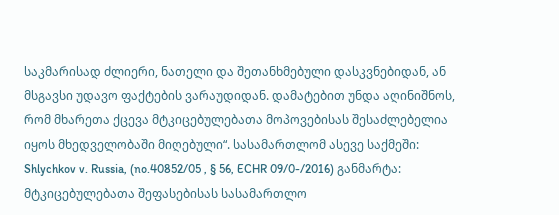საკმარისად ძლიერი, ნათელი და შეთანხმებული დასკვნებიდან, ან მსგავსი უდავო ფაქტების ვარაუდიდან. დამატებით უნდა აღინიშნოს, რომ მხარეთა ქცევა მტკიცებულებათა მოპოვებისას შესაძლებელია იყოს მხედველობაში მიღებული“. სასამართლომ ასევე საქმეში: Shlychkov v. Russia, (no.40852/05 , § 56, ECHR 09/0-/2016) განმარტა: მტკიცებულებათა შეფასებისას სასამართლო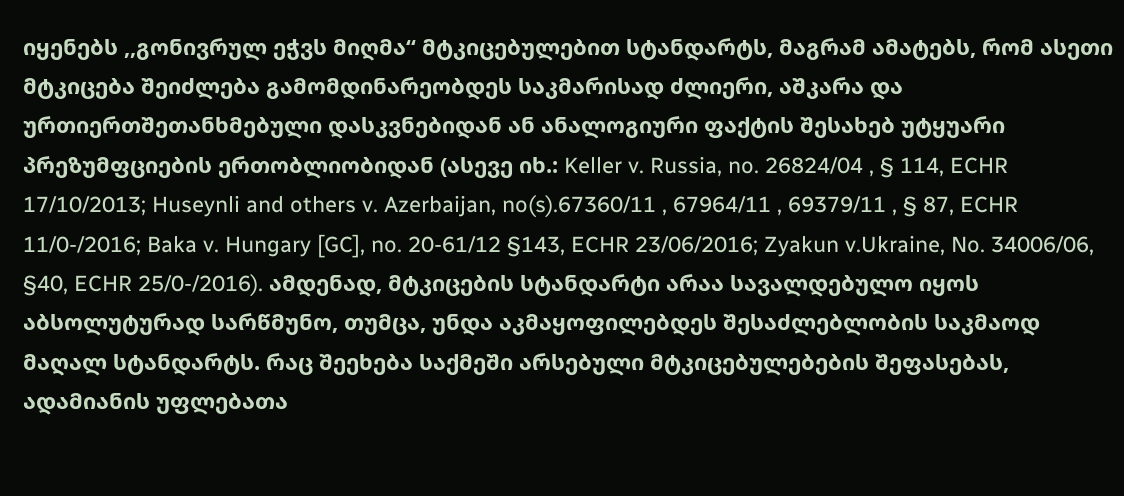იყენებს ,,გონივრულ ეჭვს მიღმა“ მტკიცებულებით სტანდარტს, მაგრამ ამატებს, რომ ასეთი მტკიცება შეიძლება გამომდინარეობდეს საკმარისად ძლიერი, აშკარა და ურთიერთშეთანხმებული დასკვნებიდან ან ანალოგიური ფაქტის შესახებ უტყუარი პრეზუმფციების ერთობლიობიდან (ასევე იხ.: Keller v. Russia, no. 26824/04 , § 114, ECHR 17/10/2013; Huseynli and others v. Azerbaijan, no(s).67360/11 , 67964/11 , 69379/11 , § 87, ECHR 11/0-/2016; Baka v. Hungary [GC], no. 20-61/12 §143, ECHR 23/06/2016; Zyakun v.Ukraine, No. 34006/06, §40, ECHR 25/0-/2016). ამდენად, მტკიცების სტანდარტი არაა სავალდებულო იყოს აბსოლუტურად სარწმუნო, თუმცა, უნდა აკმაყოფილებდეს შესაძლებლობის საკმაოდ მაღალ სტანდარტს. რაც შეეხება საქმეში არსებული მტკიცებულებების შეფასებას, ადამიანის უფლებათა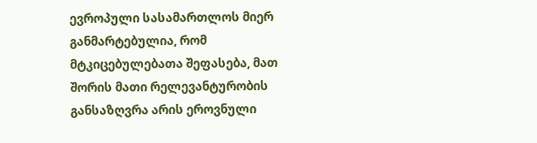ევროპული სასამართლოს მიერ განმარტებულია, რომ მტკიცებულებათა შეფასება, მათ შორის მათი რელევანტურობის განსაზღვრა არის ეროვნული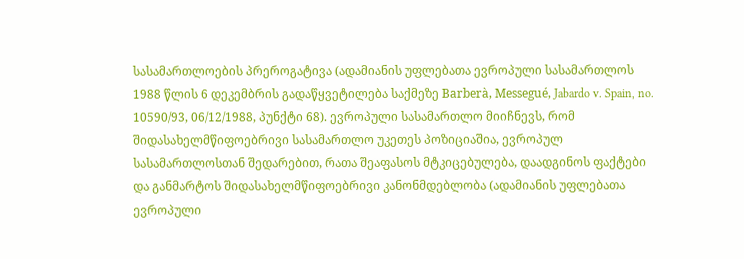სასამართლოების პრეროგატივა (ადამიანის უფლებათა ევროპული სასამართლოს 1988 წლის 6 დეკემბრის გადაწყვეტილება საქმეზე Barberà, Messegué, Jabardo v. Spain, no. 10590/93, 06/12/1988, პუნქტი 68). ევროპული სასამართლო მიიჩნევს, რომ შიდასახელმწიფოებრივი სასამართლო უკეთეს პოზიციაშია, ევროპულ სასამართლოსთან შედარებით, რათა შეაფასოს მტკიცებულება, დაადგინოს ფაქტები და განმარტოს შიდასახელმწიფოებრივი კანონმდებლობა (ადამიანის უფლებათა ევროპული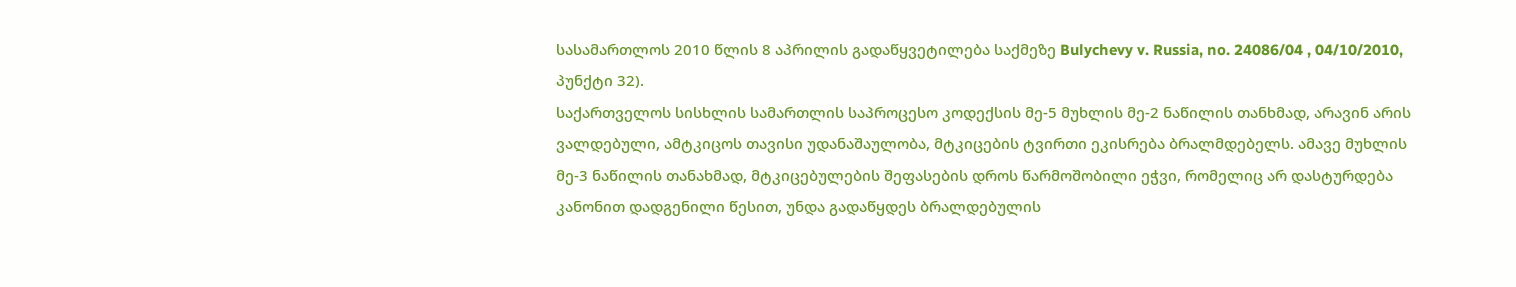სასამართლოს 2010 წლის 8 აპრილის გადაწყვეტილება საქმეზე Bulychevy v. Russia, no. 24086/04 , 04/10/2010, პუნქტი 32).
საქართველოს სისხლის სამართლის საპროცესო კოდექსის მე-5 მუხლის მე-2 ნაწილის თანხმად, არავინ არის ვალდებული, ამტკიცოს თავისი უდანაშაულობა, მტკიცების ტვირთი ეკისრება ბრალმდებელს. ამავე მუხლის მე-3 ნაწილის თანახმად, მტკიცებულების შეფასების დროს წარმოშობილი ეჭვი, რომელიც არ დასტურდება კანონით დადგენილი წესით, უნდა გადაწყდეს ბრალდებულის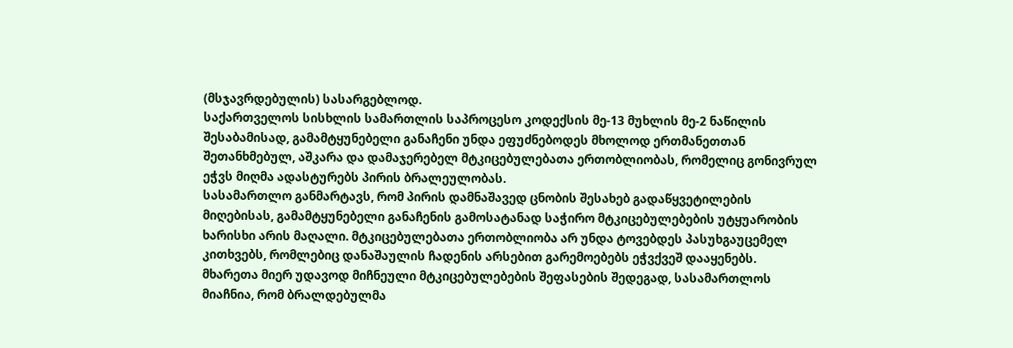(მსჯავრდებულის) სასარგებლოდ.
საქართველოს სისხლის სამართლის საპროცესო კოდექსის მე-13 მუხლის მე-2 ნაწილის შესაბამისად, გამამტყუნებელი განაჩენი უნდა ეფუძნებოდეს მხოლოდ ერთმანეთთან შეთანხმებულ, აშკარა და დამაჯერებელ მტკიცებულებათა ერთობლიობას, რომელიც გონივრულ ეჭვს მიღმა ადასტურებს პირის ბრალეულობას.
სასამართლო განმარტავს, რომ პირის დამნაშავედ ცნობის შესახებ გადაწყვეტილების მიღებისას, გამამტყუნებელი განაჩენის გამოსატანად საჭირო მტკიცებულებების უტყუარობის ხარისხი არის მაღალი. მტკიცებულებათა ერთობლიობა არ უნდა ტოვებდეს პასუხგაუცემელ კითხვებს, რომლებიც დანაშაულის ჩადენის არსებით გარემოებებს ეჭვქვეშ დააყენებს.
მხარეთა მიერ უდავოდ მიჩნეული მტკიცებულებების შეფასების შედეგად, სასამართლოს მიაჩნია, რომ ბრალდებულმა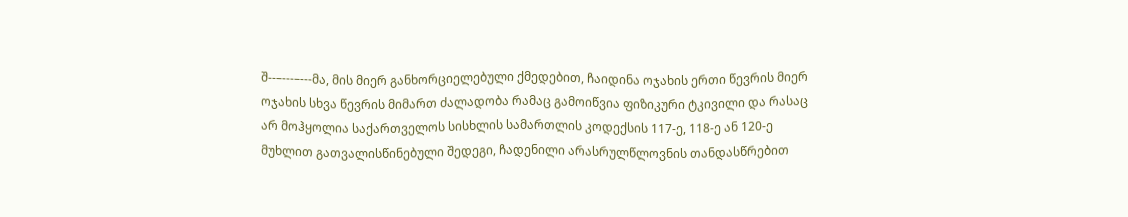შ--–---–---მა, მის მიერ განხორციელებული ქმედებით, ჩაიდინა ოჯახის ერთი წევრის მიერ ოჯახის სხვა წევრის მიმართ ძალადობა რამაც გამოიწვია ფიზიკური ტკივილი და რასაც არ მოჰყოლია საქართველოს სისხლის სამართლის კოდექსის 117-ე, 118-ე ან 120-ე მუხლით გათვალისწინებული შედეგი, ჩადენილი არასრულწლოვნის თანდასწრებით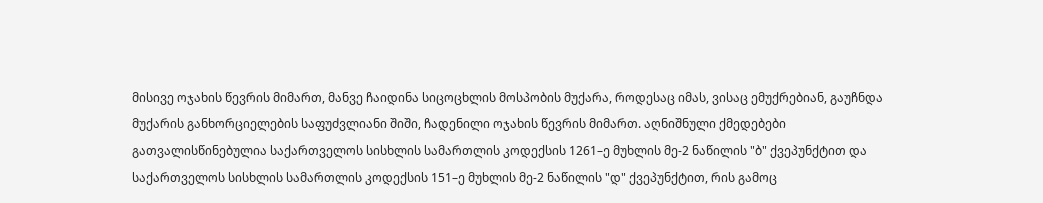მისივე ოჯახის წევრის მიმართ, მანვე ჩაიდინა სიცოცხლის მოსპობის მუქარა, როდესაც იმას, ვისაც ემუქრებიან, გაუჩნდა მუქარის განხორციელების საფუძვლიანი შიში, ჩადენილი ოჯახის წევრის მიმართ. აღნიშნული ქმედებები გათვალისწინებულია საქართველოს სისხლის სამართლის კოდექსის 1261–ე მუხლის მე-2 ნაწილის "ბ" ქვეპუნქტით და საქართველოს სისხლის სამართლის კოდექსის 151–ე მუხლის მე-2 ნაწილის "დ" ქვეპუნქტით, რის გამოც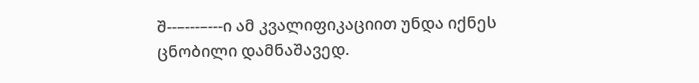შ--–---–---ი ამ კვალიფიკაციით უნდა იქნეს ცნობილი დამნაშავედ.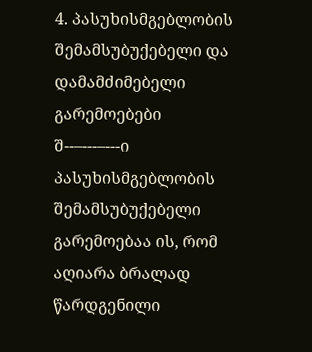4. პასუხისმგებლობის შემამსუბუქებელი და დამამძიმებელი გარემოებები
შ--–---–---ი პასუხისმგებლობის შემამსუბუქებელი გარემოებაა ის, რომ აღიარა ბრალად წარდგენილი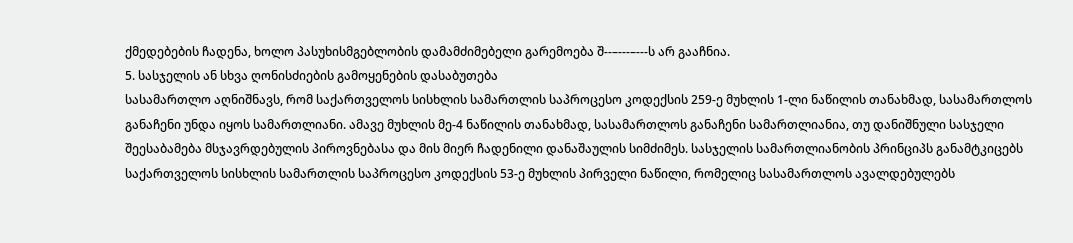ქმედებების ჩადენა, ხოლო პასუხისმგებლობის დამამძიმებელი გარემოება შ--–---–---ს არ გააჩნია.
5. სასჯელის ან სხვა ღონისძიების გამოყენების დასაბუთება
სასამართლო აღნიშნავს, რომ საქართველოს სისხლის სამართლის საპროცესო კოდექსის 259-ე მუხლის 1-ლი ნაწილის თანახმად, სასამართლოს განაჩენი უნდა იყოს სამართლიანი. ამავე მუხლის მე-4 ნაწილის თანახმად, სასამართლოს განაჩენი სამართლიანია, თუ დანიშნული სასჯელი შეესაბამება მსჯავრდებულის პიროვნებასა და მის მიერ ჩადენილი დანაშაულის სიმძიმეს. სასჯელის სამართლიანობის პრინციპს განამტკიცებს საქართველოს სისხლის სამართლის საპროცესო კოდექსის 53-ე მუხლის პირველი ნაწილი, რომელიც სასამართლოს ავალდებულებს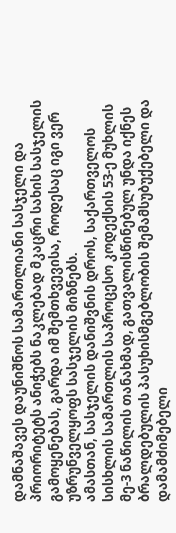დამნაშავეს დაუნიშნოს სამართლიანი სასჯელი და პრიორიტეტს ანიჭებს ნაკლებად მკაცრი სახის სასჯელის გამოყენებას, გარდა იმ შემთხვევისა, როდესაც იგი ვერ უზრუნველყოფს სასჯელის მიზნებს.
ამასთან, სასჯელის დანიშვნის დროს, საქართველოს სისხლის სამართლის საპროცესო კოდექსის 53-ე მუხლის მე-3 ნაწილის თანახმად, გათვალისწინებულ უნდა იქნეს ბრალდებულის პასუხისმგებლობის შემამსუბუქებელი და დამამძიმებელი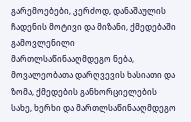გარემოებები, კერძოდ, დანაშაულის ჩადენის მოტივი და მიზანი, ქმედებაში გამოვლენილი მართლსაწინააღმდეგო ნება, მოვალეობათა დარღვევის ხასიათი და ზომა, ქმედების განხორციელების სახე, ხერხი და მართლსაწინააღმდეგო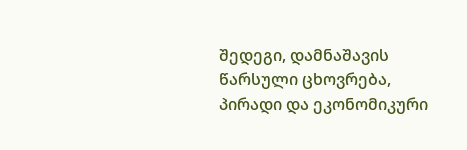შედეგი, დამნაშავის წარსული ცხოვრება, პირადი და ეკონომიკური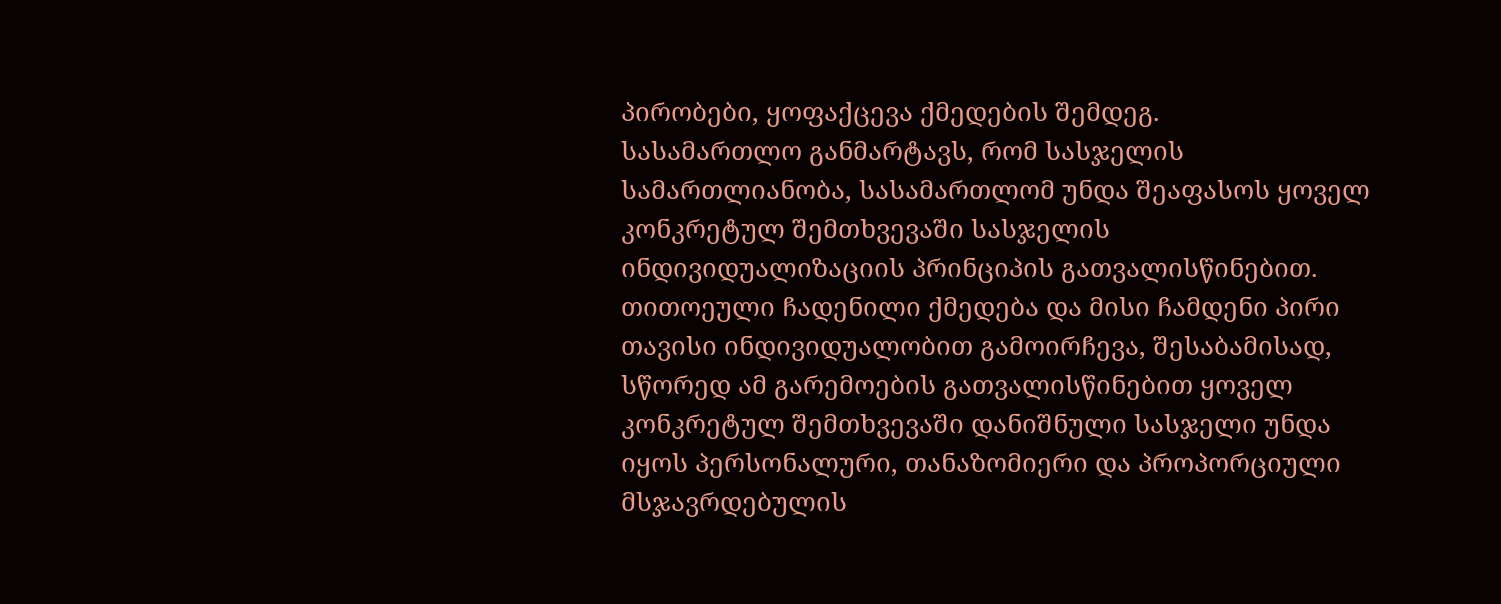პირობები, ყოფაქცევა ქმედების შემდეგ.
სასამართლო განმარტავს, რომ სასჯელის სამართლიანობა, სასამართლომ უნდა შეაფასოს ყოველ კონკრეტულ შემთხვევაში სასჯელის ინდივიდუალიზაციის პრინციპის გათვალისწინებით. თითოეული ჩადენილი ქმედება და მისი ჩამდენი პირი თავისი ინდივიდუალობით გამოირჩევა, შესაბამისად, სწორედ ამ გარემოების გათვალისწინებით ყოველ კონკრეტულ შემთხვევაში დანიშნული სასჯელი უნდა იყოს პერსონალური, თანაზომიერი და პროპორციული მსჯავრდებულის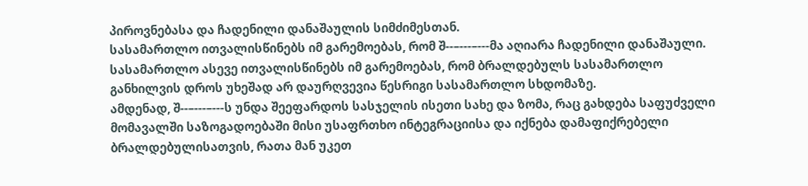პიროვნებასა და ჩადენილი დანაშაულის სიმძიმესთან.
სასამართლო ითვალისწინებს იმ გარემოებას, რომ შ--–---–---მა აღიარა ჩადენილი დანაშაული. სასამართლო ასევე ითვალისწინებს იმ გარემოებას, რომ ბრალდებულს სასამართლო განხილვის დროს უხეშად არ დაურღვევია წესრიგი სასამართლო სხდომაზე.
ამდენად, შ--–---–---ს უნდა შეეფარდოს სასჯელის ისეთი სახე და ზომა, რაც გახდება საფუძველი მომავალში საზოგადოებაში მისი უსაფრთხო ინტეგრაციისა და იქნება დამაფიქრებელი ბრალდებულისათვის, რათა მან უკეთ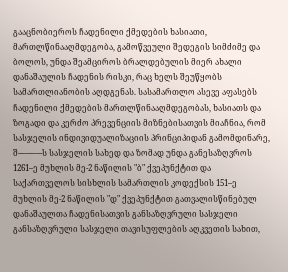გააცნობიეროს ჩადენილი ქმედების ხასიათი, მართლწინააღმდეგობა, გამოწვეული შედეგის სიმძიმე და ბოლოს, უნდა შეამციროს ბრალდებულის მიერ ახალი დანაშაულის ჩადენის რისკი, რაც ხელს შეუწყობს სამართლიანობის აღდგენას. სასამართლო ასევე აფასებს ჩადენილი ქმედების მართლწინააღმდეგობას, ხასიათს და ზოგადი და კერძო პრევენციის მიზნებისათვის მიაჩნია, რომ სასჯელის ინდივიდუალიზაციის პრინციპიდან გამომდინარე, შ--–---–---ს სასჯელის სახედ და ზომად უნდა განესაზღვროს 1261–ე მუხლის მე-2 ნაწილის "ბ" ქვეპუნქტით და საქართველოს სისხლის სამართლის კოდექსის 151–ე მუხლის მე-2 ნაწილის "დ" ქვეპუნქტით გათვალისწინებულ დანაშაულთა ჩადენისათვის განსაზღვრული სასჯელი განსაზღვრული სასჯელი თავისუფლების აღკვეთის სახით,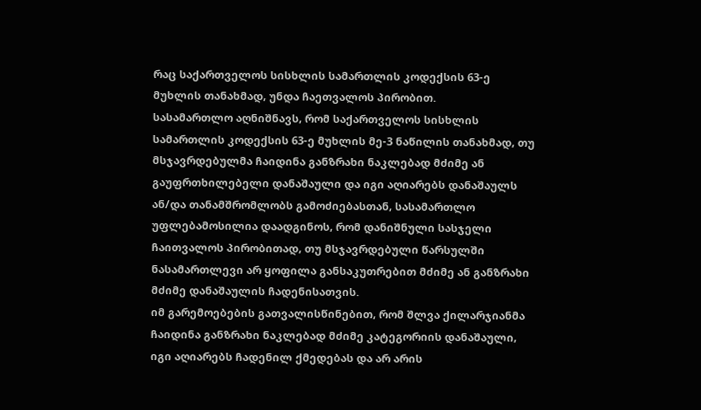რაც საქართველოს სისხლის სამართლის კოდექსის 63-ე მუხლის თანახმად, უნდა ჩაეთვალოს პირობით.
სასამართლო აღნიშნავს, რომ საქართველოს სისხლის სამართლის კოდექსის 63-ე მუხლის მე-3 ნაწილის თანახმად, თუ მსჯავრდებულმა ჩაიდინა განზრახი ნაკლებად მძიმე ან გაუფრთხილებელი დანაშაული და იგი აღიარებს დანაშაულს ან/და თანამშრომლობს გამოძიებასთან, სასამართლო უფლებამოსილია დაადგინოს, რომ დანიშნული სასჯელი ჩაითვალოს პირობითად, თუ მსჯავრდებული წარსულში ნასამართლევი არ ყოფილა განსაკუთრებით მძიმე ან განზრახი მძიმე დანაშაულის ჩადენისათვის.
იმ გარემოებების გათვალისწინებით, რომ შლვა ქილარჯიანმა ჩაიდინა განზრახი ნაკლებად მძიმე კატეგორიის დანაშაული, იგი აღიარებს ჩადენილ ქმედებას და არ არის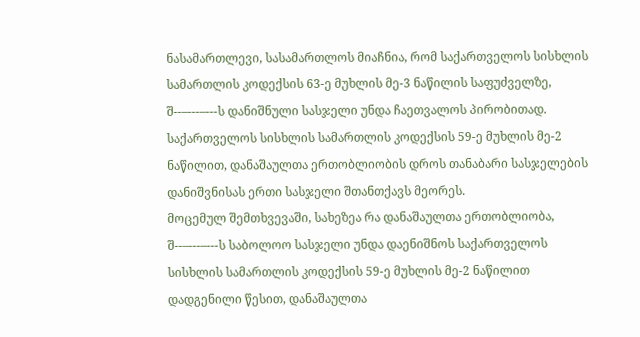ნასამართლევი, სასამართლოს მიაჩნია, რომ საქართველოს სისხლის სამართლის კოდექსის 63-ე მუხლის მე-3 ნაწილის საფუძველზე, შ--–---–---ს დანიშნული სასჯელი უნდა ჩაეთვალოს პირობითად.
საქართველოს სისხლის სამართლის კოდექსის 59-ე მუხლის მე-2 ნაწილით, დანაშაულთა ერთობლიობის დროს თანაბარი სასჯელების დანიშვნისას ერთი სასჯელი შთანთქავს მეორეს.
მოცემულ შემთხვევაში, სახეზეა რა დანაშაულთა ერთობლიობა, შ--–---–---ს საბოლოო სასჯელი უნდა დაენიშნოს საქართველოს სისხლის სამართლის კოდექსის 59-ე მუხლის მე-2 ნაწილით დადგენილი წესით, დანაშაულთა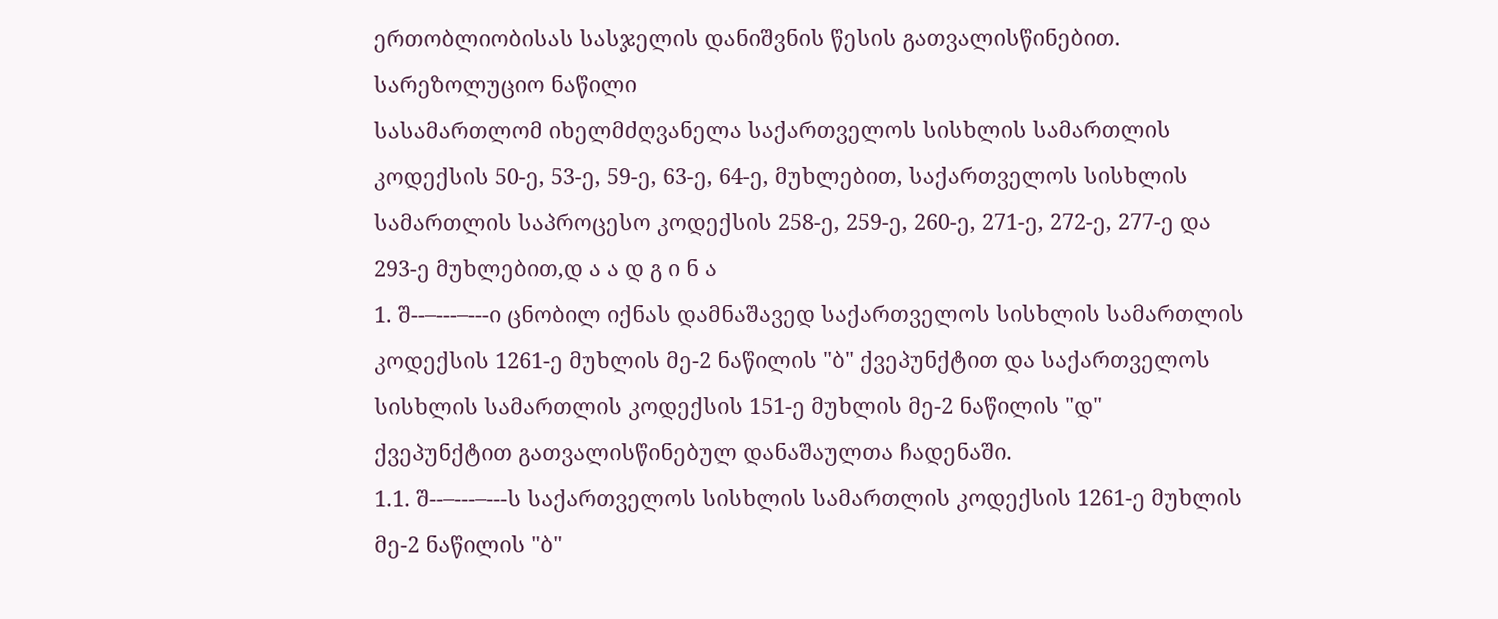ერთობლიობისას სასჯელის დანიშვნის წესის გათვალისწინებით.
სარეზოლუციო ნაწილი
სასამართლომ იხელმძღვანელა საქართველოს სისხლის სამართლის კოდექსის 50-ე, 53-ე, 59-ე, 63-ე, 64-ე, მუხლებით, საქართველოს სისხლის სამართლის საპროცესო კოდექსის 258-ე, 259-ე, 260-ე, 271-ე, 272-ე, 277-ე და 293-ე მუხლებით,დ ა ა დ გ ი ნ ა
1. შ--–---–---ი ცნობილ იქნას დამნაშავედ საქართველოს სისხლის სამართლის კოდექსის 1261-ე მუხლის მე-2 ნაწილის "ბ" ქვეპუნქტით და საქართველოს სისხლის სამართლის კოდექსის 151-ე მუხლის მე-2 ნაწილის "დ" ქვეპუნქტით გათვალისწინებულ დანაშაულთა ჩადენაში.
1.1. შ--–---–---ს საქართველოს სისხლის სამართლის კოდექსის 1261-ე მუხლის მე-2 ნაწილის "ბ"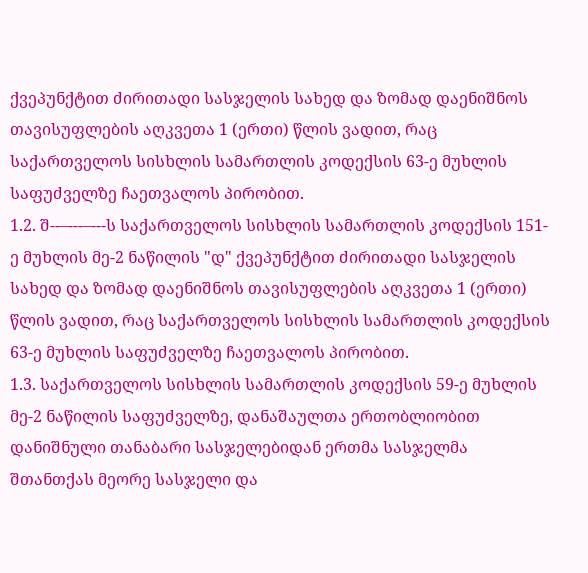ქვეპუნქტით ძირითადი სასჯელის სახედ და ზომად დაენიშნოს თავისუფლების აღკვეთა 1 (ერთი) წლის ვადით, რაც საქართველოს სისხლის სამართლის კოდექსის 63-ე მუხლის საფუძველზე ჩაეთვალოს პირობით.
1.2. შ--–---–---ს საქართველოს სისხლის სამართლის კოდექსის 151-ე მუხლის მე-2 ნაწილის "დ" ქვეპუნქტით ძირითადი სასჯელის სახედ და ზომად დაენიშნოს თავისუფლების აღკვეთა 1 (ერთი) წლის ვადით, რაც საქართველოს სისხლის სამართლის კოდექსის 63-ე მუხლის საფუძველზე ჩაეთვალოს პირობით.
1.3. საქართველოს სისხლის სამართლის კოდექსის 59-ე მუხლის მე-2 ნაწილის საფუძველზე, დანაშაულთა ერთობლიობით დანიშნული თანაბარი სასჯელებიდან ერთმა სასჯელმა შთანთქას მეორე სასჯელი და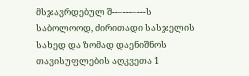მსჯავრდებულ შ--–---–---ს საბოლოოდ, ძირითადი სასჯელის სახედ და ზომად დაენიშნოს თავისუფლების აღკვეთა 1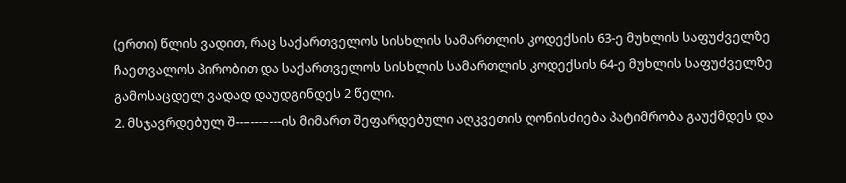(ერთი) წლის ვადით, რაც საქართველოს სისხლის სამართლის კოდექსის 63-ე მუხლის საფუძველზე ჩაეთვალოს პირობით და საქართველოს სისხლის სამართლის კოდექსის 64-ე მუხლის საფუძველზე გამოსაცდელ ვადად დაუდგინდეს 2 წელი.
2. მსჯავრდებულ შ--–---–---ის მიმართ შეფარდებული აღკვეთის ღონისძიება პატიმრობა გაუქმდეს და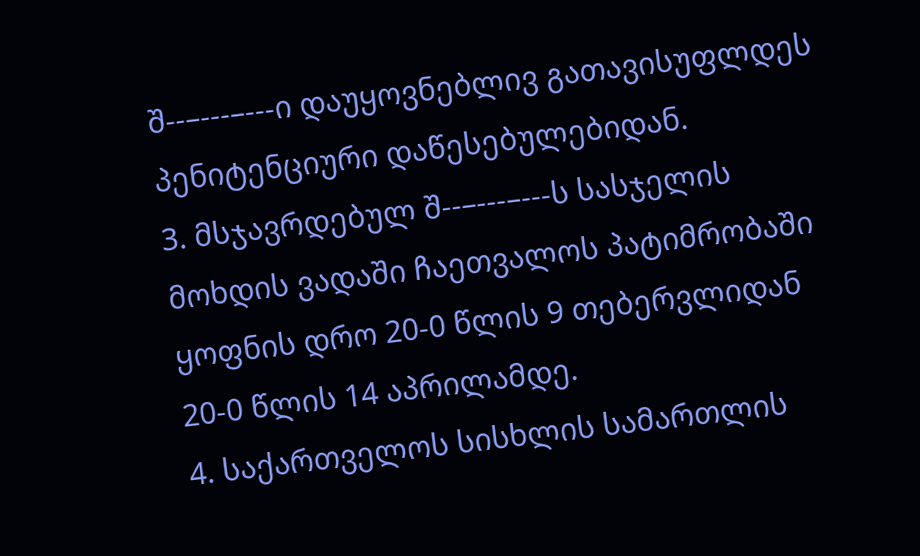შ--–---–---ი დაუყოვნებლივ გათავისუფლდეს პენიტენციური დაწესებულებიდან.
3. მსჯავრდებულ შ--–---–---ს სასჯელის მოხდის ვადაში ჩაეთვალოს პატიმრობაში ყოფნის დრო 20-0 წლის 9 თებერვლიდან 20-0 წლის 14 აპრილამდე.
4. საქართველოს სისხლის სამართლის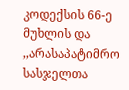კოდექსის 66-ე მუხლის და ,,არასაპატიმრო სასჯელთა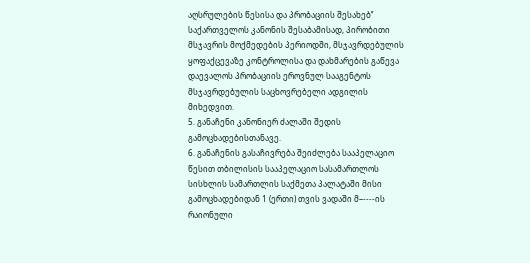აღსრულების წესისა და პრობაციის შესახებ’’ საქართველოს კანონის შესაბამისად, პირობითი მსჯავრის მოქმედების პერიოდში, მსჯავრდებულის ყოფაქცევაზე კონტროლისა და დახმარების გაწევა დაევალოს პრობაციის ეროვნულ სააგენტოს მსჯავრდებულის საცხოვრებელი ადგილის მიხედვით.
5. განაჩენი კანონიერ ძალაში შედის გამოცხადებისთანავე.
6. განაჩენის გასაჩივრება შეიძლება სააპელაციო წესით თბილისის სააპელაციო სასამართლოს სისხლის სამართლის საქმეთა პალატაში მისი გამოცხადებიდან 1 (ერთი) თვის ვადაში მ–----ის რაიონული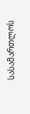სასამართლოს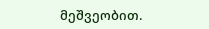მეშვეობით.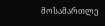მოსამართლე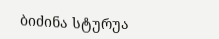ბიძინა სტურუა